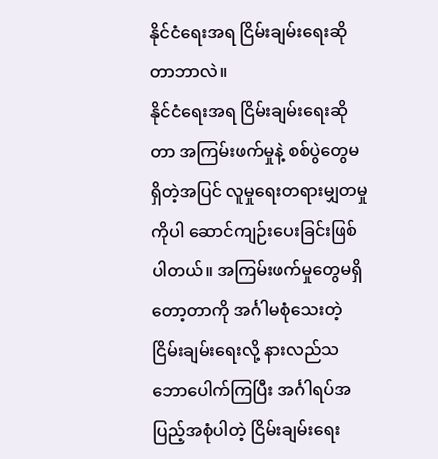နိုင်ငံရေးအရ ငြိမ်းချမ်းရေးဆိုတာဘာလဲ။
နိုင်ငံရေးအရ ငြိမ်းချမ်းရေးဆိုတာ အကြမ်းဖက်မှုနဲ့ စစ်ပွဲတွေမရှိတဲ့အပြင် လူမှုရေးတရားမျှတမှုကိုပါ ဆောင်ကျဉ်းပေးခြင်းဖြစ်ပါတယ်။ အကြမ်းဖက်မှုတွေမရှိတော့တာကို အင်္ဂါမစုံသေးတဲ့ ငြိမ်းချမ်းရေးလို့ နားလည်သဘောပေါက်ကြပြီး အင်္ဂါရပ်အပြည့်အစုံပါတဲ့ ငြိမ်းချမ်းရေး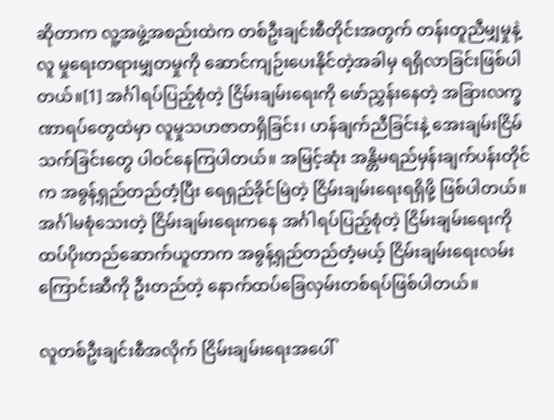ဆိုတာက လူ့အဖွဲ့အစည်းထဲက တစ်ဦးချင်းစီတိုင်းအတွက် တန်းတူညီမျှမှုနဲ့ လူ မှုရေးတရားမျှတမှုကို ဆောင်ကျဉ်းပေးနိုင်တဲ့အခါမှ ရရှိလာခြင်းဖြစ်ပါတယ်။[1] အင်္ဂါရပ်ပြည့်စုံတဲ့ ငြိမ်းချမ်းရေးကို ဖော်ညွှန်းနေတဲ့ အခြားလက္ခဏာရပ်တွေထဲမှာ လူမှုသဟဇာတရှိခြင်း၊ ဟန်ချက်ညီခြင်းနဲ့ အေးချမ်းငြိမ်သက်ခြင်းတွေ ပါဝင်နေကြပါတယ်။ အမြင့်ဆုံး အန္တိမရည်မှန်းချက်ပန်းတိုင်က အဓွန့်ရှည်တည်တံ့ပြီး ရေရှည်ခိုင်မြဲတဲ့ ငြိမ်းချမ်းရေးရရှိဖို့ ဖြစ်ပါတယ်။ အင်္ဂါမစုံသေးတဲ့ ငြိမ်းချမ်းရေးကနေ အင်္ဂါရပ်ပြည့်စုံတဲ့ ငြိမ်းချမ်းရေးကို ထပ်ပိုးတည်ဆောက်ယူတာက အဓွန့်ရှည်တည်တံ့မယ့် ငြိမ်းချမ်းရေးလမ်းကြောင်းဆီကို ဦးတည်တဲ့ နောက်ထပ်ခြေလှမ်းတစ်ရပ်ဖြစ်ပါတယ်။

လူတစ်ဦးချင်းစီအလိုက် ငြိမ်းချမ်းရေးအပေါ်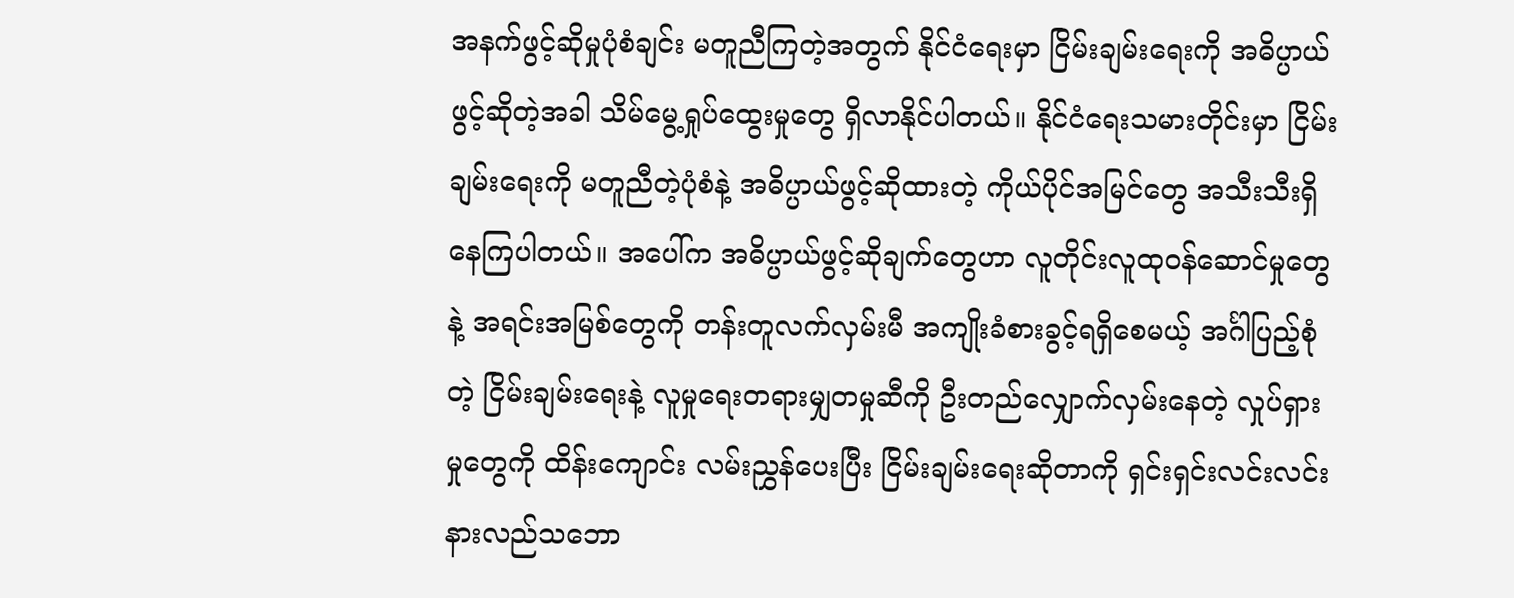အနက်ဖွင့်ဆိုမှုပုံစံချင်း မတူညီကြတဲ့အတွက် နိုင်ငံရေးမှာ ငြိမ်းချမ်းရေးကို အဓိပ္ပာယ်ဖွင့်ဆိုတဲ့အခါ သိမ်မွေ့ရှုပ်ထွေးမှုတွေ ရှိလာနိုင်ပါတယ်။ နိုင်ငံရေးသမားတိုင်းမှာ ငြိမ်းချမ်းရေးကို မတူညီတဲ့ပုံစံနဲ့ အဓိပ္ပာယ်ဖွင့်ဆိုထားတဲ့ ကိုယ်ပိုင်အမြင်တွေ အသီးသီးရှိနေကြပါတယ်။ အပေါ်က အဓိပ္ပာယ်ဖွင့်ဆိုချက်တွေဟာ လူတိုင်းလူထုဝန်ဆောင်မှုတွေနဲ့ အရင်းအမြစ်တွေကို တန်းတူလက်လှမ်းမီ အကျိုးခံစားခွင့်ရရှိစေမယ့် အင်္ဂါပြည့်စုံတဲ့ ငြိမ်းချမ်းရေးနဲ့ လူမှုရေးတရားမျှတမှုဆီကို ဦးတည်လျှောက်လှမ်းနေတဲ့ လှုပ်ရှားမှုတွေကို ထိန်းကျောင်း လမ်းညွှန်ပေးပြီး ငြိမ်းချမ်းရေးဆိုတာကို ရှင်းရှင်းလင်းလင်း နားလည်သဘော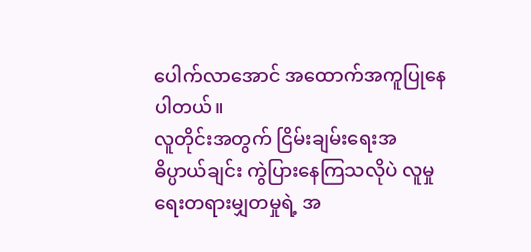ပေါက်လာအောင် အထောက်အကူပြုနေ ပါတယ်။
လူတိုင်းအတွက် ငြိမ်းချမ်းရေးအဓိပ္ပာယ်ချင်း ကွဲပြားနေကြသလိုပဲ လူမှုရေးတရားမျှတမှုရဲ့ အ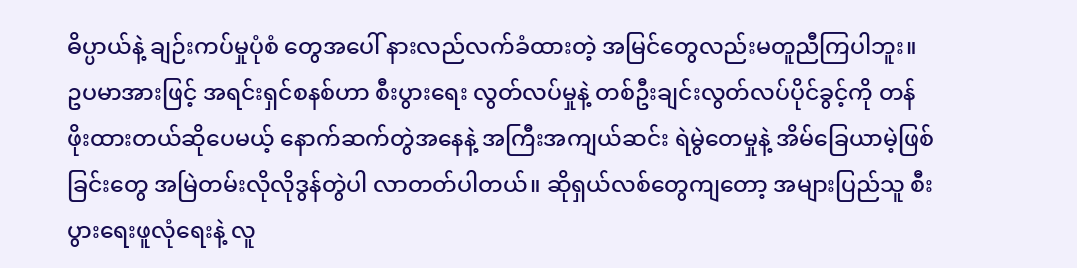ဓိပ္ပာယ်နဲ့ ချဉ်းကပ်မှုပုံစံ တွေအပေါ် နားလည်လက်ခံထားတဲ့ အမြင်တွေလည်းမတူညီကြပါဘူး။ ဥပမာအားဖြင့် အရင်းရှင်စနစ်ဟာ စီးပွားရေး လွတ်လပ်မှုနဲ့ တစ်ဦးချင်းလွတ်လပ်ပိုင်ခွင့်ကို တန်ဖိုးထားတယ်ဆိုပေမယ့် နောက်ဆက်တွဲအနေနဲ့ အကြီးအကျယ်ဆင်း ရဲမွဲတေမှုနဲ့ အိမ်ခြေယာမဲ့ဖြစ်ခြင်းတွေ အမြဲတမ်းလိုလိုဒွန်တွဲပါ လာတတ်ပါတယ်။ ဆိုရှယ်လစ်တွေကျတော့ အများပြည်သူ စီးပွားရေးဖူလုံရေးနဲ့ လူ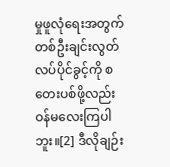မှုဖူလုံရေးအတွက် တစ်ဦးချင်းလွတ်လပ်ပိုင်ခွင့်ကို စတေးပစ်ဖို့လည်း ဝန်မလေးကြပါဘူး။[2] ဒီလိုချဉ်း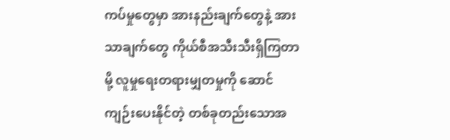ကပ်မှုတွေမှာ အားနည်းချက်တွေနဲ့ အားသာချက်တွေ ကိုယ်စီအသီးသီးရှိကြတာမို့ လူမှုရေးတရားမျှတမှုကို ဆောင်ကျဉ်းပေးနိုင်တဲ့ တစ်ခုတည်းသောအ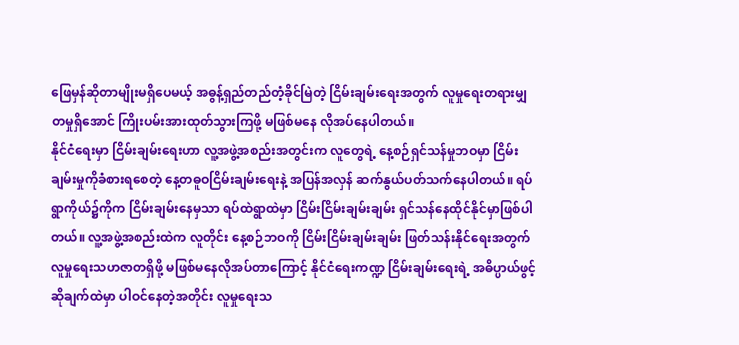ဖြေမှန်ဆိုတာမျိုးမရှိပေမယ့် အဓွန့်ရှည်တည်တံ့ခိုင်မြဲတဲ့ ငြိမ်းချမ်းရေးအတွက် လူမှုရေးတရားမျှတမှုရှိအောင် ကြိုးပမ်းအားထုတ်သွားကြဖို့ မဖြစ်မနေ လိုအပ်နေပါတယ်။
နိုင်ငံရေးမှာ ငြိမ်းချမ်းရေးဟာ လူ့အဖွဲ့အစည်းအတွင်းက လူတွေရဲ့ နေ့စဉ်ရှင်သန်မှုဘဝမှာ ငြိမ်းချမ်းမှုကိုခံစားရစေတဲ့ နေ့တဓူဝငြိမ်းချမ်းရေးနဲ့ အပြန်အလှန် ဆက်နွယ်ပတ်သက်နေပါတယ်။ ရပ်ရွာကိုယ်၌ကိုက ငြိမ်းချမ်းနေမှသာ ရပ်ထဲရွာထဲမှာ ငြိမ်းငြိမ်းချမ်းချမ်း ရှင်သန်နေထိုင်နိုင်မှာဖြစ်ပါတယ်။ လူ့အဖွဲ့အစည်းထဲက လူတိုင်း နေ့စဉ်ဘဝကို ငြိမ်းငြိမ်းချမ်းချမ်း ဖြတ်သန်းနိုင်ရေးအတွက် လူမှုရေးသဟဇာတရှိဖို့ မဖြစ်မနေလိုအပ်တာကြောင့် နိုင်ငံရေးကဏ္ဍ ငြိမ်းချမ်းရေးရဲ့ အဓိပ္ပာယ်ဖွင့်ဆိုချက်ထဲမှာ ပါဝင်နေတဲ့အတိုင်း လူမှုရေးသ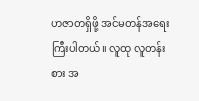ဟဇာတရှိဖို့ အင်မတန်အရေးကြီးပါတယ်။ လူထု လူတန်းစား အ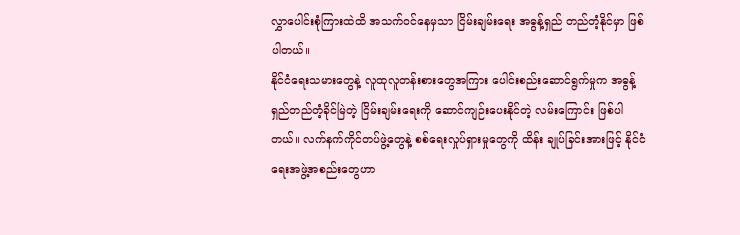လွှာပေါင်းစုံကြားထဲထိ အသက်ဝင်နေမှသာ ငြိမ်းချမ်းရေး အဓွန့်ရှည် တည်တံ့နိုင်မှာ ဖြစ်ပါတယ်။
နိုင်ငံရေးသမားတွေနဲ့ လူထုလူတန်းစားတွေအကြား ပေါင်းစည်းဆောင်ရွက်မှုက အဓွန့်ရှည်တည်တံ့ခိုင်မြဲတဲ့ ငြိမ်းချမ်းရေးကို ဆောင်ကျဉ်းပေးနိုင်တဲ့ လမ်းကြောင်း ဖြစ်ပါတယ်။ လက်နက်ကိုင်တပ်ဖွဲ့တွေနဲ့ စစ်ရေးလှုပ်ရှားမှုတွေကို ထိန်း ချုပ်ခြင်းအားဖြင့် နိုင်ငံရေးအဖွဲ့အစည်းတွေဟာ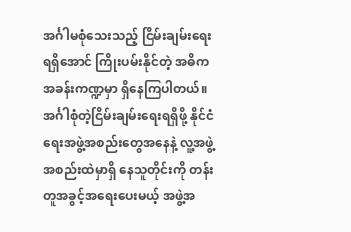အင်္ဂါမစုံသေးသည့် ငြိမ်းချမ်းရေးရရှိအောင် ကြိုးပမ်းနိုင်တဲ့ အဓိက အခန်းကဏ္ဍမှာ ရှိနေကြပါတယ်။ အင်္ဂါစုံတဲ့ငြိမ်းချမ်းရေးရရှိဖို့ နိုင်ငံရေးအဖွဲ့အစည်းတွေအနေနဲ့ လူ့အဖွဲ့အစည်းထဲမှာရှိ နေသူတိုင်းကို တန်းတူအခွင့်အရေးပေးမယ့် အဖွဲ့အ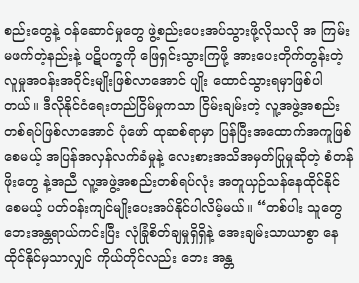စည်းတွေနဲ့ ဝန်ဆောင်မှုတွေ ဖွဲ့စည်းပေးအပ်သွားဖို့လိုသလို အ ကြမ်းမဖက်တဲ့နည်းနဲ့ ပဋိပက္ခကို ဖြေရှင်းသွားကြဖို့ အားပေးတိုက်တွန်းတဲ့ လူမှုအဝန်းအဝိုင်းမျိုးဖြစ်လာအောင် ပျိုး ထောင်သွားရမှာဖြစ်ပါတယ်။ ဒီလိုနိုင်ငံရေးတည်ငြိမ်မှုကသာ ငြိမ်းချမ်းတဲ့ လူ့အဖွဲ့အစည်းတစ်ရပ်ဖြစ်လာအောင် ပုံဖော် ထုဆစ်ရာမှာ ပြန်ပြီးအထောက်အကူဖြစ်စေမယ့် အပြန်အလှန်လက်ခံမှုနဲ့ လေးစားအသိအမှတ်ပြုမှုဆိုတဲ့ စံတန်ဖိုးတွေ နဲ့အညီ လူ့အဖွဲ့အစည်းတစ်ရပ်လုံး အတူယှဉ်သန်နေထိုင်နိုင်စေမယ့် ပတ်ဝန်းကျင်မျိုးပေးအပ်နိုင်ပါလိမ့်မယ်။ “တစ်ပါး သူတွေ ဘေးအန္တရာယ်ကင်းပြီး လုံခြုံစိတ်ချမှုရှိရှိနဲ့ အေးချမ်းသာယာစွာ နေထိုင်နိုင်မှသာလျှင် ကိုယ်တိုင်လည်း ဘေး အန္တ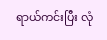ရာယ်ကင်းပြီး လုံ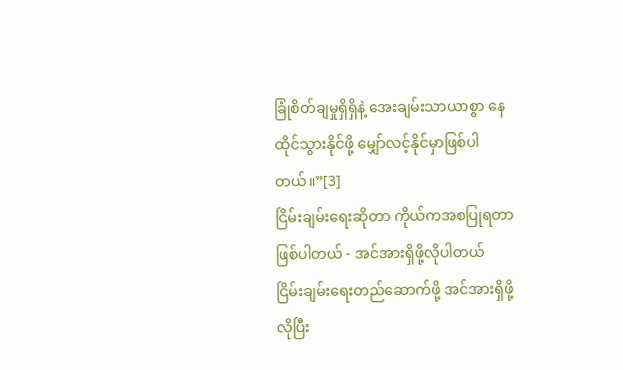ခြုံစိတ်ချမှုရှိရှိနဲ့ အေးချမ်းသာယာစွာ နေထိုင်သွားနိုင်ဖို့ မျှော်လင့်နိုင်မှာဖြစ်ပါတယ်။”[3]
ငြိမ်းချမ်းရေးဆိုတာ ကိုယ်ကအစပြုရတာဖြစ်ပါတယ် - အင်အားရှိဖို့လိုပါတယ်
ငြိမ်းချမ်းရေးတည်ဆောက်ဖို့ အင်အားရှိဖို့လိုပြီး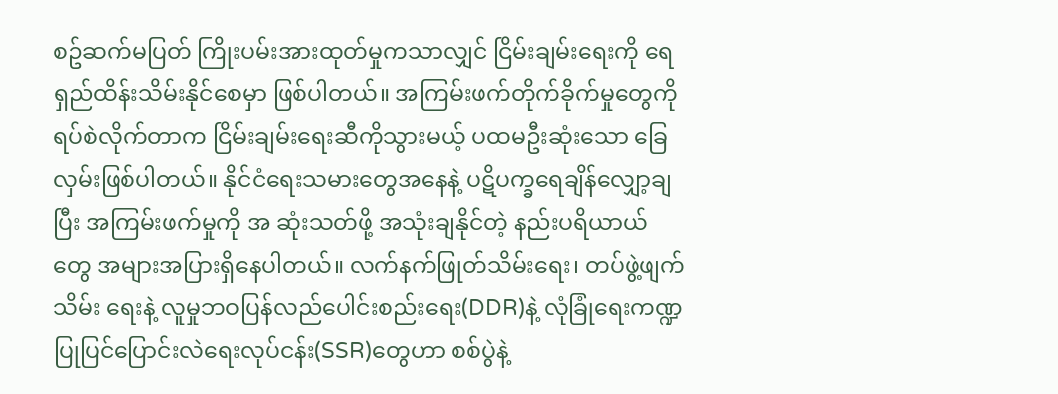စဥ်ဆက်မပြတ် ကြိုးပမ်းအားထုတ်မှုကသာလျှင် ငြိမ်းချမ်းရေးကို ရေရှည်ထိန်းသိမ်းနိုင်စေမှာ ဖြစ်ပါတယ်။ အကြမ်းဖက်တိုက်ခိုက်မှုတွေကို ရပ်စဲလိုက်တာက ငြိမ်းချမ်းရေးဆီကိုသွားမယ့် ပထမဦးဆုံးသော ခြေလှမ်းဖြစ်ပါတယ်။ နိုင်ငံရေးသမားတွေအနေနဲ့ ပဋိပက္ခရေချိန်လျှော့ချပြီး အကြမ်းဖက်မှုကို အ ဆုံးသတ်ဖို့ အသုံးချနိုင်တဲ့ နည်းပရိယာယ်တွေ အများအပြားရှိနေပါတယ်။ လက်နက်ဖြုတ်သိမ်းရေး၊ တပ်ဖွဲ့ဖျက်သိမ်း ရေးနဲ့ လူမှုဘဝပြန်လည်ပေါင်းစည်းရေး(DDR)နဲ့ လုံခြုံရေးကဏ္ဍပြုပြင်ပြောင်းလဲရေးလုပ်ငန်း(SSR)တွေဟာ စစ်ပွဲနဲ့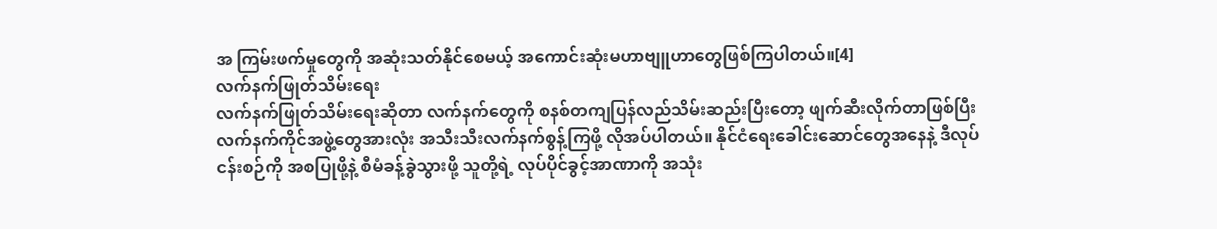အ ကြမ်းဖက်မှုတွေကို အဆုံးသတ်နိုင်စေမယ့် အကောင်းဆုံးမဟာဗျူဟာတွေဖြစ်ကြပါတယ်။[4]
လက်နက်ဖြုတ်သိမ်းရေး
လက်နက်ဖြုတ်သိမ်းရေးဆိုတာ လက်နက်တွေကို စနစ်တကျပြန်လည်သိမ်းဆည်းပြီးတော့ ဖျက်ဆီးလိုက်တာဖြစ်ပြီး လက်နက်ကိုင်အဖွဲ့တွေအားလုံး အသီးသီးလက်နက်စွန့်ကြဖို့ လိုအပ်ပါတယ်။ နိုင်ငံရေးခေါင်းဆောင်တွေအနေနဲ့ ဒီလုပ် ငန်းစဉ်ကို အစပြုဖို့နဲ့ စီမံခန့်ခွဲသွားဖို့ သူတို့ရဲ့ လုပ်ပိုင်ခွင့်အာဏာကို အသုံး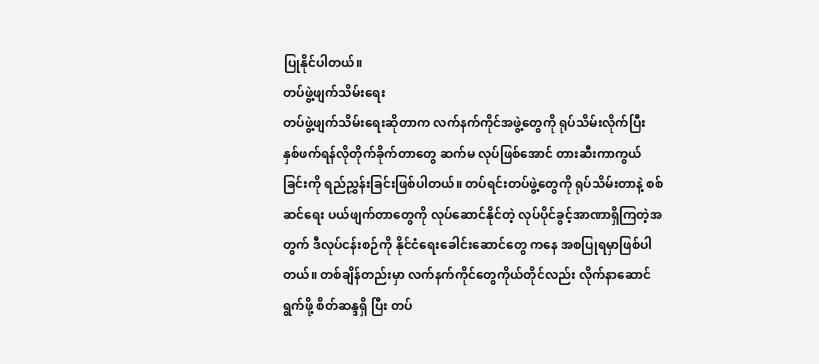ပြုနိုင်ပါတယ်။
တပ်ဖွဲ့ဖျက်သိမ်းရေး
တပ်ဖွဲ့ဖျက်သိမ်းရေးဆိုတာက လက်နက်ကိုင်အဖွဲ့တွေကို ရုပ်သိမ်းလိုက်ပြီး နှစ်ဖက်ရန်လိုတိုက်ခိုက်တာတွေ ဆက်မ လုပ်ဖြစ်အောင် တားဆီးကာကွယ်ခြင်းကို ရည်ညွှန်းခြင်းဖြစ်ပါတယ်။ တပ်ရင်းတပ်ဖွဲ့တွေကို ရုပ်သိမ်းတာနဲ့ စစ်ဆင်ရေး ပယ်ဖျက်တာတွေကို လုပ်ဆောင်နိုင်တဲ့ လုပ်ပိုင်ခွင့်အာဏာရှိကြတဲ့အတွက် ဒီလုပ်ငန်းစဉ်ကို နိုင်ငံရေးခေါင်းဆောင်တွေ ကနေ အစပြုရမှာဖြစ်ပါတယ်။ တစ်ချိန်တည်းမှာ လက်နက်ကိုင်တွေကိုယ်တိုင်လည်း လိုက်နာဆောင်ရွက်ဖို့ စိတ်ဆန္ဒရှိ ပြီး တပ်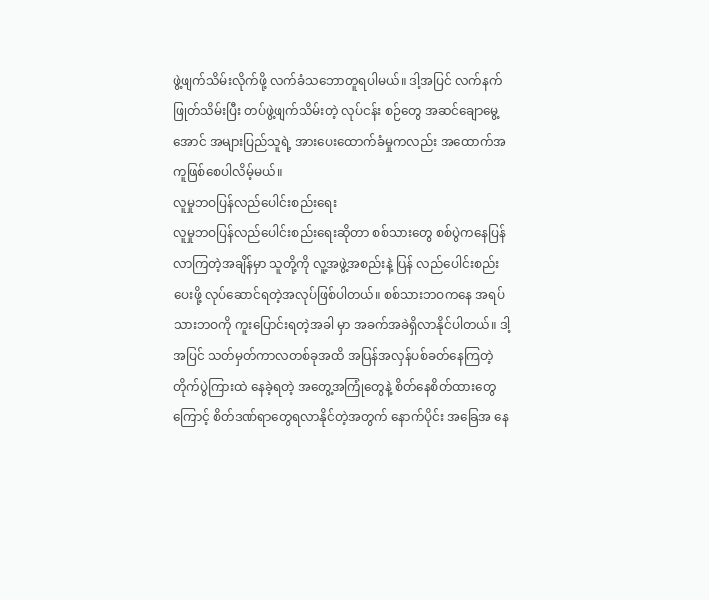ဖွဲ့ဖျက်သိမ်းလိုက်ဖို့ လက်ခံသဘောတူရပါမယ်။ ဒါ့အပြင် လက်နက်ဖြုတ်သိမ်းပြီး တပ်ဖွဲ့ဖျက်သိမ်းတဲ့ လုပ်ငန်း စဉ်တွေ အဆင်ချောမွေ့အောင် အများပြည်သူရဲ့ အားပေးထောက်ခံမှုကလည်း အထောက်အကူဖြစ်စေပါလိမ့်မယ်။
လူမှုဘဝပြန်လည်ပေါင်းစည်းရေး
လူမှုဘဝပြန်လည်ပေါင်းစည်းရေးဆိုတာ စစ်သားတွေ စစ်ပွဲကနေပြန်လာကြတဲ့အချိန်မှာ သူတို့ကို လူ့အဖွဲ့အစည်းနဲ့ ပြန် လည်ပေါင်းစည်းပေးဖို့ လုပ်ဆောင်ရတဲ့အလုပ်ဖြစ်ပါတယ်။ စစ်သားဘဝကနေ အရပ်သားဘဝကို ကူးပြောင်းရတဲ့အခါ မှာ အခက်အခဲရှိလာနိုင်ပါတယ်။ ဒါ့အပြင် သတ်မှတ်ကာလတစ်ခုအထိ အပြန်အလှန်ပစ်ခတ်နေကြတဲ့ တိုက်ပွဲကြားထဲ နေခဲ့ရတဲ့ အတွေ့အကြုံတွေနဲ့ စိတ်နေစိတ်ထားတွေကြောင့် စိတ်ဒဏ်ရာတွေရလာနိုင်တဲ့အတွက် နောက်ပိုင်း အခြေအ နေ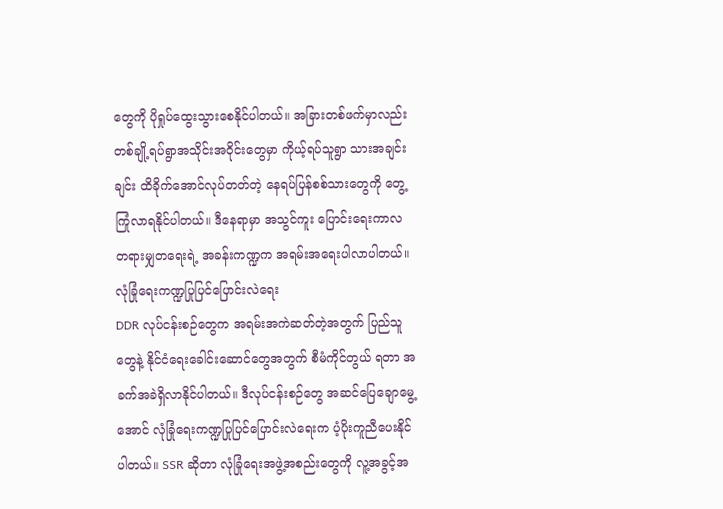တွေကို ပိုရှုပ်ထွေးသွားစေနိုင်ပါတယ်။ အခြားတစ်ဖက်မှာလည်း တစ်ချို့ရပ်ရွာအသိုင်းအဝိုင်းတွေမှာ ကိုယ့်ရပ်သူရွာ သားအချင်းချင်း ထိခိုက်အောင်လုပ်တတ်တဲ့ နေရပ်ပြန်စစ်သားတွေကို တွေ့ကြုံလာရနိုင်ပါတယ်။ ဒီနေရာမှာ အသွင်ကူး ပြောင်းရေးကာလ တရားမျှတရေးရဲ့ အခန်းကဏ္ဍက အရမ်းအရေးပါလာပါတယ်။
လုံခြုံရေးကဏ္ဍပြုပြင်ပြောင်းလဲရေး
DDR လုပ်ငန်းစဉ်တွေက အရမ်းအကဲဆတ်တဲ့အတွက် ပြည်သူတွေနဲ့ နိုင်ငံရေးခေါင်းဆောင်တွေအတွက် စီမံကိုင်တွယ် ရတာ အခက်အခဲရှိလာနိုင်ပါတယ်။ ဒီလုပ်ငန်းစဉ်တွေ အဆင်ပြေချောမွေ့အောင် လုံခြုံရေးကဏ္ဍပြုပြင်ပြောင်းလဲရေးက ပံ့ပိုးကူညီပေးနိုင်ပါတယ်။ SSR ဆိုတာ လုံခြုံရေးအဖွဲ့အစည်းတွေကို လူ့အခွင့်အ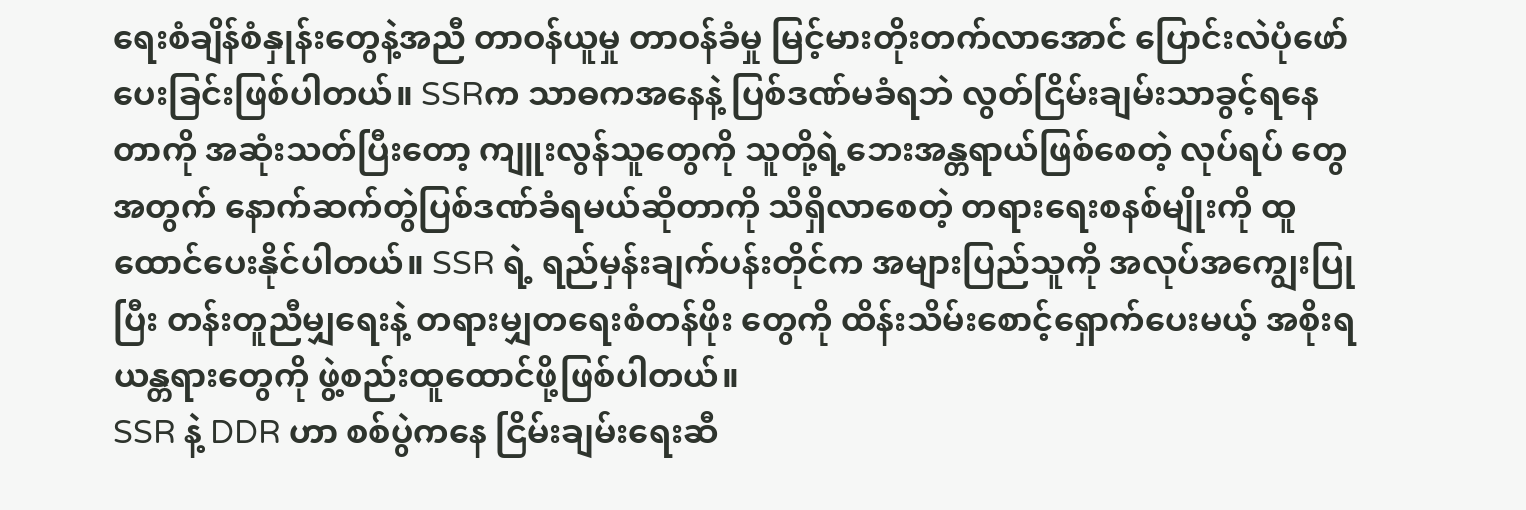ရေးစံချိန်စံနှုန်းတွေနဲ့အညီ တာဝန်ယူမှု တာဝန်ခံမှု မြင့်မားတိုးတက်လာအောင် ပြောင်းလဲပုံဖော်ပေးခြင်းဖြစ်ပါတယ်။ SSRက သာဓကအနေနဲ့ ပြစ်ဒဏ်မခံရဘဲ လွတ်ငြိမ်းချမ်းသာခွင့်ရနေတာကို အဆုံးသတ်ပြီးတော့ ကျူးလွန်သူတွေကို သူတို့ရဲ့ဘေးအန္တရာယ်ဖြစ်စေတဲ့ လုပ်ရပ် တွေအတွက် နောက်ဆက်တွဲပြစ်ဒဏ်ခံရမယ်ဆိုတာကို သိရှိလာစေတဲ့ တရားရေးစနစ်မျိုးကို ထူထောင်ပေးနိုင်ပါတယ်။ SSR ရဲ့ ရည်မှန်းချက်ပန်းတိုင်က အများပြည်သူကို အလုပ်အကျွေးပြုပြီး တန်းတူညီမျှရေးနဲ့ တရားမျှတရေးစံတန်ဖိုး တွေကို ထိန်းသိမ်းစောင့်ရှောက်ပေးမယ့် အစိုးရယန္တရားတွေကို ဖွဲ့စည်းထူထောင်ဖို့ဖြစ်ပါတယ်။
SSR နဲ့ DDR ဟာ စစ်ပွဲကနေ ငြိမ်းချမ်းရေးဆီ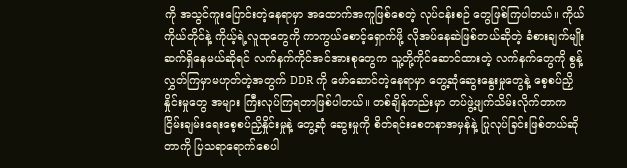ကို အသွင်ကူးပြောင်းတဲ့နေရာမှာ အထောက်အကူဖြစ်စေတဲ့ လုပ်ငန်းစဉ် တွေဖြစ်ကြပါတယ်။ ကိုယ်ကိုယ်တိုင်နဲ့ ကိုယ့်ရဲ့လူထုတွေကို ကာကွယ်စောင့်ရှောက်ဖို့ လိုအပ်နေဆဲဖြစ်တယ်ဆိုတဲ့ ခံစားချက်မျိုး ဆက်ရှိနေမယ်ဆိုရင် လက်နက်ကိုင်အင်အားစုတွေက သူ့တို့ကိုင်ဆောင်ထားတဲ့ လက်နက်တွေကို စွန့် လွှတ်ကြမှာမဟုတ်တဲ့အတွက် DDR ကို ဖော်ဆောင်တဲ့နေရာမှာ တွေ့ဆုံဆွေးနွေးမှုတွေနဲ့ စေ့စပ်ညှိနှိုင်းမှုတွေ အများ ကြီးလုပ်ကြရတာဖြစ်ပါတယ်။ တစ်ချိန်တည်းမှာ တပ်ဖွဲ့ဖျက်သိမ်းလိုက်တာက ငြိမ်းချမ်းရေးစေ့စပ်ညှိနှိုင်းမှုနဲ့ တွေ့ဆုံ ဆွေးမှုကို စိတ်ရင်းစေတနာအမှန်နဲ့ ပြုလုပ်ခြင်းဖြစ်တယ်ဆိုတာကို ပြသရာရောက်စေပါ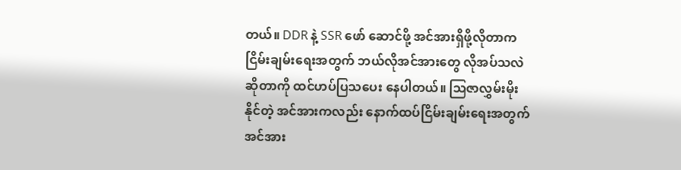တယ်။ DDR နဲ့ SSR ဖော် ဆောင်ဖို့ အင်အားရှိဖို့လိုတာက ငြိမ်းချမ်းရေးအတွက် ဘယ်လိုအင်အားတွေ လိုအပ်သလဲဆိုတာကို ထင်ဟပ်ပြသပေး နေပါတယ်။ ဩဇာလွှမ်းမိုးနိုင်တဲ့ အင်အားကလည်း နောက်ထပ်ငြိမ်းချမ်းရေးအတွက် အင်အား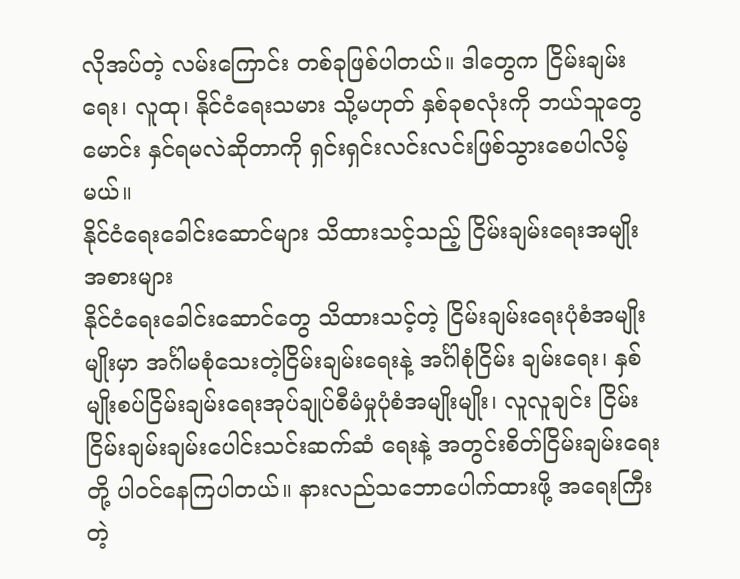လိုအပ်တဲ့ လမ်းကြောင်း တစ်ခုဖြစ်ပါတယ်။ ဒါတွေက ငြိမ်းချမ်းရေး၊ လူထု၊ နိုင်ငံရေးသမား သို့မဟုတ် နှစ်ခုစလုံးကို ဘယ်သူတွေမောင်း နှင်ရမလဲဆိုတာကို ရှင်းရှင်းလင်းလင်းဖြစ်သွားစေပါလိမ့်မယ်။
နိုင်ငံရေးခေါင်းဆောင်များ သိထားသင့်သည့် ငြိမ်းချမ်းရေးအမျိုးအစားများ
နိုင်ငံရေးခေါင်းဆောင်တွေ သိထားသင့်တဲ့ ငြိမ်းချမ်းရေးပုံစံအမျိုးမျိုးမှာ အင်္ဂါမစုံသေးတဲ့ငြိမ်းချမ်းရေးနဲ့ အင်္ဂါစုံငြိမ်း ချမ်းရေး၊ နှစ်မျိုးစပ်ငြိမ်းချမ်းရေးအုပ်ချုပ်စီမံမှုပုံစံအမျိုးမျိုး၊ လူလူချင်း ငြိမ်းငြိမ်းချမ်းချမ်းပေါင်းသင်းဆက်ဆံ ရေးနဲ့ အတွင်းစိတ်ငြိမ်းချမ်းရေးတို့ ပါဝင်နေကြပါတယ်။ နားလည်သဘောပေါက်ထားဖို့ အရေးကြီးတဲ့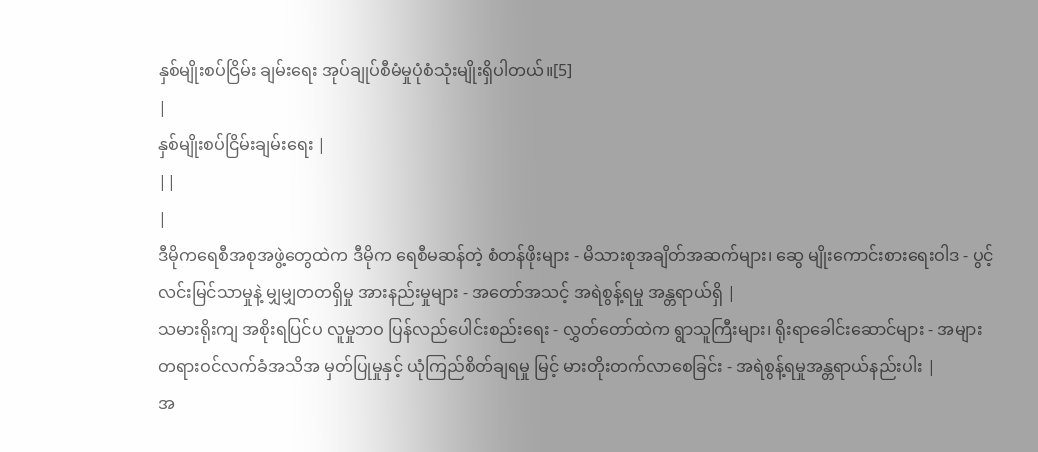နှစ်မျိုးစပ်ငြိမ်း ချမ်းရေး အုပ်ချုပ်စီမံမှုပုံစံသုံးမျိုးရှိပါတယ်။[5]
|
နှစ်မျိုးစပ်ငြိမ်းချမ်းရေး |
||
|
ဒီမိုကရေစီအစုအဖွဲ့တွေထဲက ဒီမိုက ရေစီမဆန်တဲ့ စံတန်ဖိုးများ - မိသားစုအချိတ်အဆက်များ၊ ဆွေ မျိုးကောင်းစားရေးဝါဒ - ပွင့်လင်းမြင်သာမှုနဲ့ မျှမျှတတရှိမှု အားနည်းမှုများ - အတော်အသင့် အရဲစွန့်ရမှု အန္တရာယ်ရှိ |
သမားရိုးကျ အစိုးရပြင်ပ လူမှုဘဝ ပြန်လည်ပေါင်းစည်းရေး - လွှတ်တော်ထဲက ရွာသူကြီးများ၊ ရိုးရာခေါင်းဆောင်များ - အများတရားဝင်လက်ခံအသိအ မှတ်ပြုမှုနှင့် ယုံကြည်စိတ်ချရမှု မြင့် မားတိုးတက်လာစေခြင်း - အရဲစွန့်ရမှုအန္တရာယ်နည်းပါး |
အ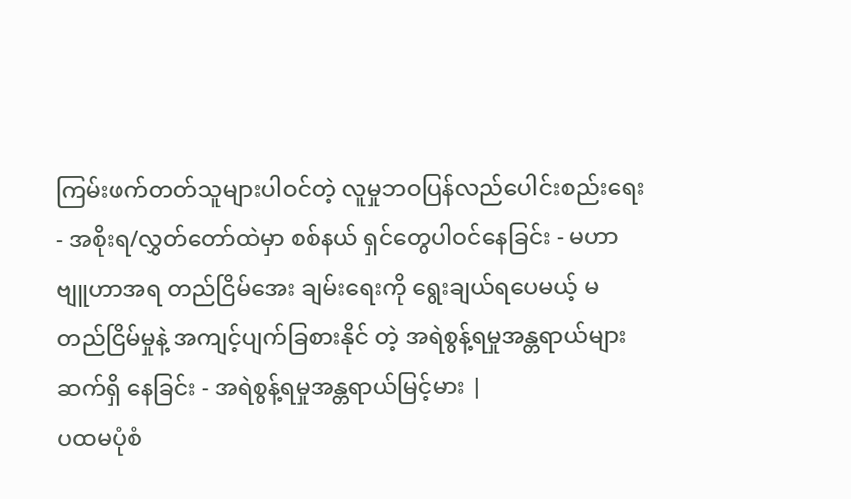ကြမ်းဖက်တတ်သူများပါဝင်တဲ့ လူမှုဘဝပြန်လည်ပေါင်းစည်းရေး - အစိုးရ/လွှတ်တော်ထဲမှာ စစ်နယ် ရှင်တွေပါဝင်နေခြင်း - မဟာဗျူဟာအရ တည်ငြိမ်အေး ချမ်းရေးကို ရွေးချယ်ရပေမယ့် မ တည်ငြိမ်မှုနဲ့ အကျင့်ပျက်ခြစားနိုင် တဲ့ အရဲစွန့်ရမှုအန္တရာယ်များ ဆက်ရှိ နေခြင်း - အရဲစွန့်ရမှုအန္တရာယ်မြင့်မား |
ပထမပုံစံ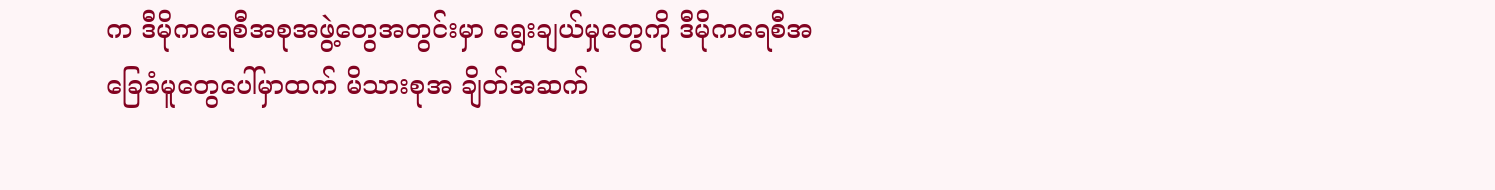က ဒီမိုကရေစီအစုအဖွဲ့တွေအတွင်းမှာ ရွေးချယ်မှုတွေကို ဒီမိုကရေစီအခြေခံမူတွေပေါ်မှာထက် မိသားစုအ ချိတ်အဆက်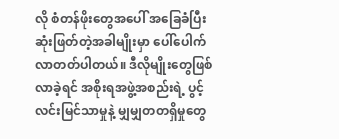လို စံတန်ဖိုးတွေအပေါ် အခြေခံပြီးဆုံးဖြတ်တဲ့အခါမျိုးမှာ ပေါ်ပေါက်လာတတ်ပါတယ်။ ဒီလိုမျိုးတွေဖြစ် လာခဲ့ရင် အစိုးရအဖွဲ့အစည်းရဲ့ ပွင့်လင်းမြင်သာမှုနဲ့ မျှမျှတတရှိမှုတွေ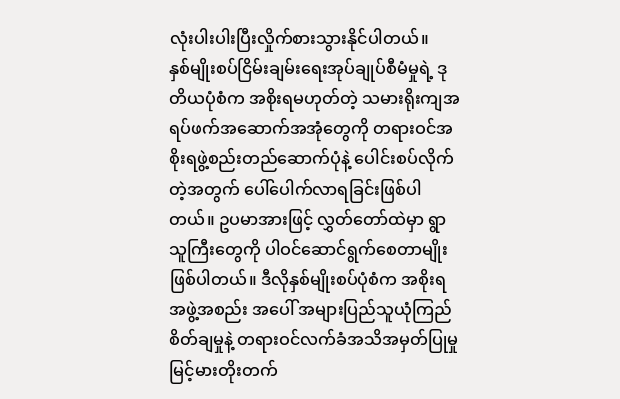လုံးပါးပါးပြီးလှိုက်စားသွားနိုင်ပါတယ်။
နှစ်မျိုးစပ်ငြိမ်းချမ်းရေးအုပ်ချုပ်စီမံမှုရဲ့ ဒုတိယပုံစံက အစိုးရမဟုတ်တဲ့ သမားရိုးကျအရပ်ဖက်အဆောက်အအုံတွေကို တရားဝင်အစိုးရဖွဲ့စည်းတည်ဆောက်ပုံနဲ့ ပေါင်းစပ်လိုက်တဲ့အတွက် ပေါ်ပေါက်လာရခြင်းဖြစ်ပါတယ်။ ဥပမာအားဖြင့် လွှတ်တော်ထဲမှာ ရွာသူကြီးတွေကို ပါဝင်ဆောင်ရွက်စေတာမျိုးဖြစ်ပါတယ်။ ဒီလိုနှစ်မျိုးစပ်ပုံစံက အစိုးရအဖွဲ့အစည်း အပေါ် အများပြည်သူယုံကြည်စိတ်ချမှုနဲ့ တရားဝင်လက်ခံအသိအမှတ်ပြုမှု မြင့်မားတိုးတက်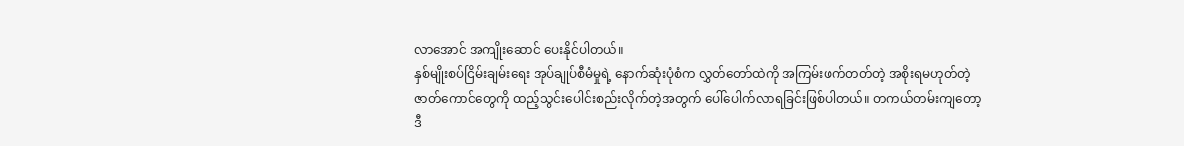လာအောင် အကျိုးဆောင် ပေးနိုင်ပါတယ်။
နှစ်မျိုးစပ်ငြိမ်းချမ်းရေး အုပ်ချုပ်စီမံမှုရဲ့ နောက်ဆုံးပုံစံက လွှတ်တော်ထဲကို အကြမ်းဖက်တတ်တဲ့ အစိုးရမဟုတ်တဲ့ ဇာတ်ကောင်တွေကို ထည့်သွင်းပေါင်းစည်းလိုက်တဲ့အတွက် ပေါ်ပေါက်လာရခြင်းဖြစ်ပါတယ်။ တကယ်တမ်းကျတော့ ဒီ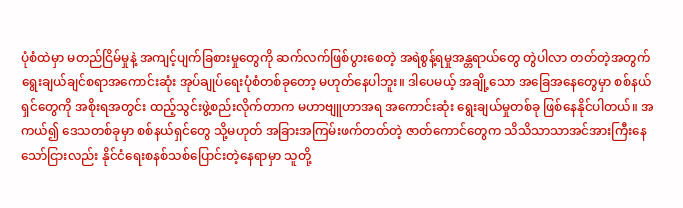ပုံစံထဲမှာ မတည်ငြိမ်မှုနဲ့ အကျင့်ပျက်ခြစားမှုတွေကို ဆက်လက်ဖြစ်ပွားစေတဲ့ အရဲစွန့်ရမှုအန္တရာယ်တွေ တွဲပါလာ တတ်တဲ့အတွက် ရွေးချယ်ချင်စရာအကောင်းဆုံး အုပ်ချုပ်ရေးပုံစံတစ်ခုတော့ မဟုတ်နေပါဘူး။ ဒါပေမယ့် အချို့သော အခြေအနေတွေမှာ စစ်နယ်ရှင်တွေကို အစိုးရအတွင်း ထည့်သွင်းဖွဲ့စည်းလိုက်တာက မဟာဗျူဟာအရ အကောင်းဆုံး ရွေးချယ်မှုတစ်ခု ဖြစ်နေနိုင်ပါတယ်။ အကယ်၍ ဒေသတစ်ခုမှာ စစ်နယ်ရှင်တွေ သို့မဟုတ် အခြားအကြမ်းဖက်တတ်တဲ့ ဇာတ်ကောင်တွေက သိသိသာသာအင်အားကြီးနေသော်ငြားလည်း နိုင်ငံရေးစနစ်သစ်ပြောင်းတဲ့နေရာမှာ သူတို့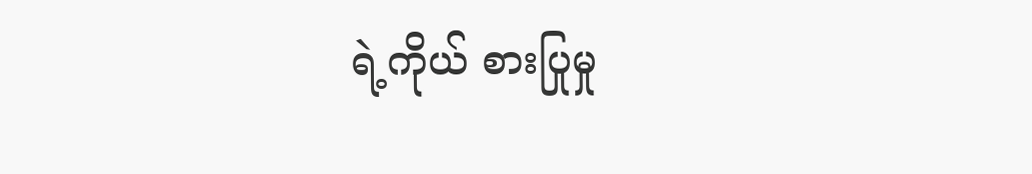ရဲ့ကိုယ် စားပြုမှု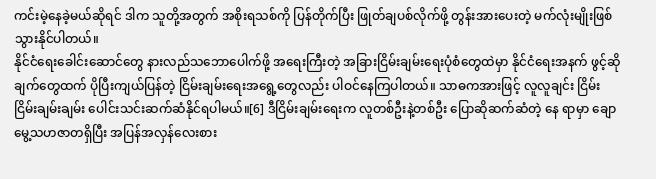ကင်းမဲ့နေခဲ့မယ်ဆိုရင် ဒါက သူတို့အတွက် အစိုးရသစ်ကို ပြန်တိုက်ပြီး ဖြုတ်ချပစ်လိုက်ဖို့ တွန်းအားပေးတဲ့ မက်လုံးမျိုးဖြစ်သွားနိုင်ပါတယ်။
နိုင်ငံရေးခေါင်းဆောင်တွေ နားလည်သဘောပေါက်ဖို့ အရေးကြီးတဲ့ အခြားငြိမ်းချမ်းရေးပုံစံတွေထဲမှာ နိုင်ငံရေးအနက် ဖွင့်ဆိုချက်တွေထက် ပိုပြီးကျယ်ပြန်တဲ့ ငြိမ်းချမ်းရေးအရွေ့တွေလည်း ပါဝင်နေကြပါတယ်။ သာဓကအားဖြင့် လူလူချင်း ငြိမ်းငြိမ်းချမ်းချမ်း ပေါင်းသင်းဆက်ဆံနိုင်ရပါမယ်။[6] ဒီငြိမ်းချမ်းရေးက လူတစ်ဦးနဲ့တစ်ဦး ပြောဆိုဆက်ဆံတဲ့ နေ ရာမှာ ချောမွေ့သဟဇာတရှိပြီး အပြန်အလှန်လေးစား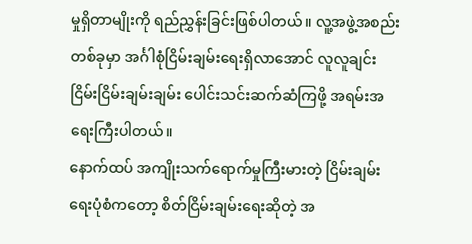မှုရှိတာမျိုးကို ရည်ညွှန်းခြင်းဖြစ်ပါတယ်။ လူ့အဖွဲ့အစည်းတစ်ခုမှာ အင်္ဂါစုံငြိမ်းချမ်းရေးရှိလာအောင် လူလူချင်း ငြိမ်းငြိမ်းချမ်းချမ်း ပေါင်းသင်းဆက်ဆံကြဖို့ အရမ်းအရေးကြီးပါတယ်။
နောက်ထပ် အကျိုးသက်ရောက်မှုကြီးမားတဲ့ ငြိမ်းချမ်းရေးပုံစံကတော့ စိတ်ငြိမ်းချမ်းရေးဆိုတဲ့ အ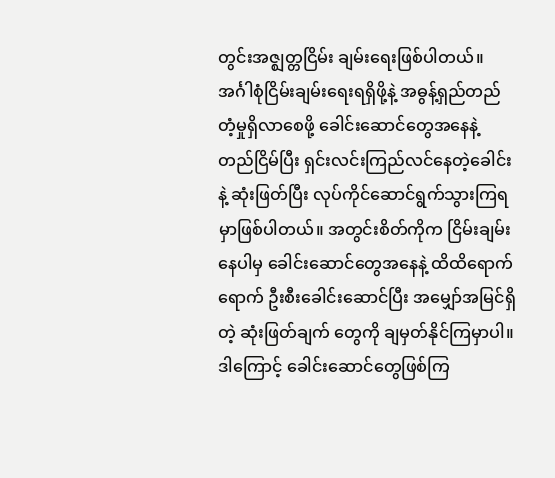တွင်းအဇ္ဈတ္တငြိမ်း ချမ်းရေးဖြစ်ပါတယ်။ အင်္ဂါစုံငြိမ်းချမ်းရေးရရှိဖို့နဲ့ အဓွန့်ရှည်တည်တံ့မှုရှိလာစေဖို့ ခေါင်းဆောင်တွေအနေနဲ့ တည်ငြိမ်ပြီး ရှင်းလင်းကြည်လင်နေတဲ့ခေါင်းနဲ့ ဆုံးဖြတ်ပြီး လုပ်ကိုင်ဆောင်ရွက်သွားကြရမှာဖြစ်ပါတယ်။ အတွင်းစိတ်ကိုက ငြိမ်းချမ်းနေပါမှ ခေါင်းဆောင်တွေအနေနဲ့ ထိထိရောက်ရောက် ဦးစီးခေါင်းဆောင်ပြီး အမျှော်အမြင်ရှိတဲ့ ဆုံးဖြတ်ချက် တွေကို ချမှတ်နိုင်ကြမှာပါ။ ဒါကြောင့် ခေါင်းဆောင်တွေဖြစ်ကြ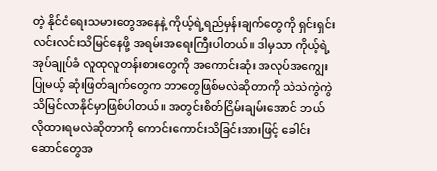တဲ့ နိုင်ငံရေးသမားတွေအနေနဲ့ ကိုယ့်ရဲ့ရည်မှန်းချက်တွေကို ရှင်းရှင်းလင်းလင်းသိမြင်နေဖို့ အရမ်းအရေးကြီးပါတယ်။ ဒါမှသာ ကိုယ့်ရဲ့အုပ်ချုပ်ခံ လူထုလူတန်းစားတွေကို အကောင်းဆုံး အလုပ်အကျွေးပြုမယ့် ဆုံးဖြတ်ချက်တွေက ဘာတွေဖြစ်မလဲဆိုတာကို သဲသဲကွဲကွဲ သိမြင်လာနိုင်မှာဖြစ်ပါတယ်။ အတွင်းစိတ်ငြိမ်းချမ်းအောင် ဘယ်လိုထားရမလဲဆိုတာကို ကောင်းကောင်းသိခြင်းအားဖြင့် ခေါင်းဆောင်တွေအ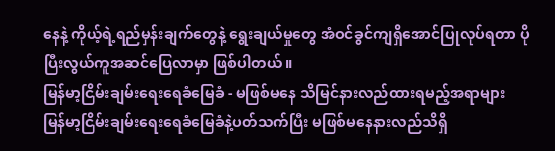နေနဲ့ ကိုယ့်ရဲ့ရည်မှန်းချက်တွေနဲ့ ရွေးချယ်မှုတွေ အံဝင်ခွင်ကျရှိအောင်ပြုလုပ်ရတာ ပိုပြီးလွယ်ကူအဆင်ပြေလာမှာ ဖြစ်ပါတယ်။
မြန်မာ့ငြိမ်းချမ်းရေးရေခံမြေခံ - မဖြစ်မနေ သိမြင်နားလည်ထားရမည့်အရာများ
မြန်မာ့ငြိမ်းချမ်းရေးရေခံမြေခံနဲ့ပတ်သက်ပြီး မဖြစ်မနေနားလည်သိရှိ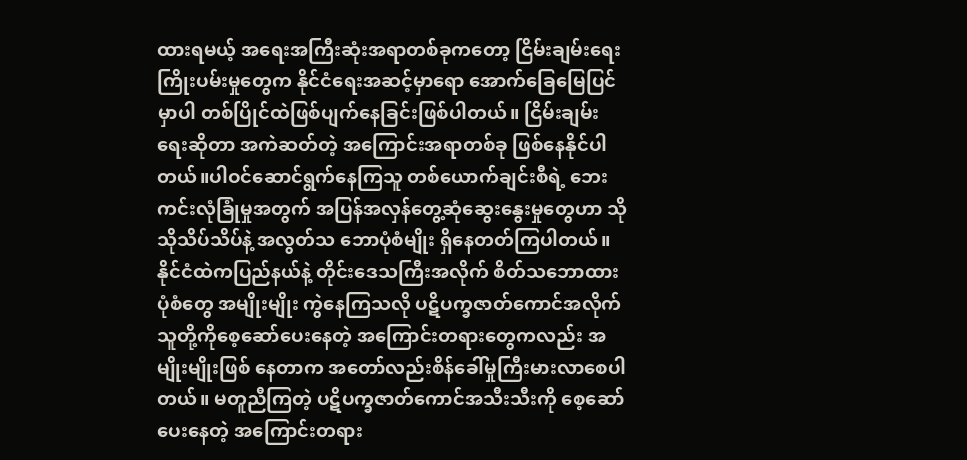ထားရမယ့် အရေးအကြီးဆုံးအရာတစ်ခုကတော့ ငြိမ်းချမ်းရေးကြိုးပမ်းမှုတွေက နိုင်ငံရေးအဆင့်မှာရော အောက်ခြေမြေပြင်မှာပါ တစ်ပြိုင်ထဲဖြစ်ပျက်နေခြင်းဖြစ်ပါတယ်။ ငြိမ်းချမ်းရေးဆိုတာ အကဲဆတ်တဲ့ အကြောင်းအရာတစ်ခု ဖြစ်နေနိုင်ပါတယ်။ပါဝင်ဆောင်ရွက်နေကြသူ တစ်ယောက်ချင်းစီရဲ့ ဘေးကင်းလုံခြုံမှုအတွက် အပြန်အလှန်တွေ့ဆုံဆွေးနွေးမှုတွေဟာ သိုသိုသိပ်သိပ်နဲ့ အလွတ်သ ဘောပုံစံမျိုး ရှိနေတတ်ကြပါတယ်။ နိုင်ငံထဲကပြည်နယ်နဲ့ တိုင်းဒေသကြီးအလိုက် စိတ်သဘောထားပုံစံတွေ အမျိုးမျိုး ကွဲနေကြသလို ပဋိပက္ခဇာတ်ကောင်အလိုက် သူတို့ကိုစေ့ဆော်ပေးနေတဲ့ အကြောင်းတရားတွေကလည်း အမျိုးမျိုးဖြစ် နေတာက အတော်လည်းစိန်ခေါ်မှုကြီးမားလာစေပါတယ်။ မတူညီကြတဲ့ ပဋိပက္ခဇာတ်ကောင်အသီးသီးကို စေ့ဆော်ပေးနေတဲ့ အကြောင်းတရား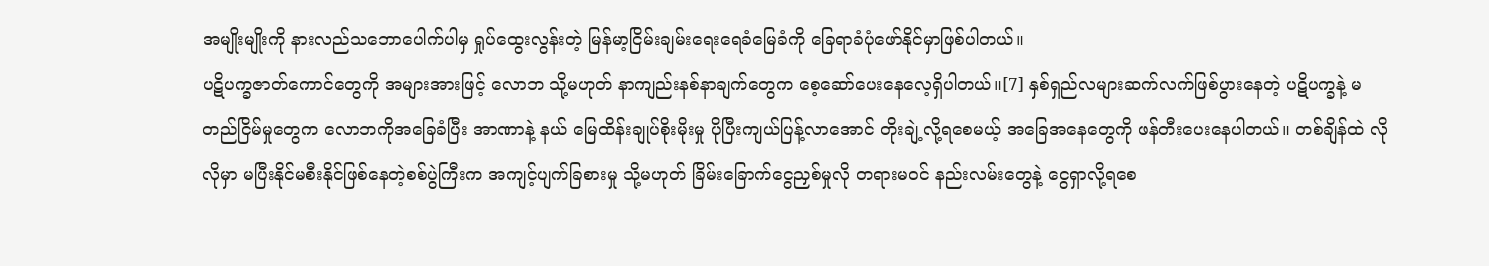အမျိုးမျိုးကို နားလည်သဘောပေါက်ပါမှ ရှုပ်ထွေးလွန်းတဲ့ မြန်မာ့ငြိမ်းချမ်းရေးရေခံမြေခံကို ခြေရာခံပုံဖော်နိုင်မှာဖြစ်ပါတယ်။
ပဋိပက္ခဇာတ်ကောင်တွေကို အများအားဖြင့် လောဘ သို့မဟုတ် နာကျည်းနစ်နာချက်တွေက စေ့ဆော်ပေးနေလေ့ရှိပါတယ်။[7] နှစ်ရှည်လများဆက်လက်ဖြစ်ပွားနေတဲ့ ပဋိပက္ခနဲ့ မတည်ငြိမ်မှုတွေက လောဘကိုအခြေခံပြီး အာဏာနဲ့ နယ် မြေထိန်းချုပ်စိုးမိုးမှု ပိုပြီးကျယ်ပြန့်လာအောင် တိုးချဲ့လို့ရစေမယ့် အခြေအနေတွေကို ဖန်တီးပေးနေပါတယ်။ တစ်ချိန်ထဲ လိုလိုမှာ မပြီးနိုင်မစီးနိုင်ဖြစ်နေတဲ့စစ်ပွဲကြီးက အကျင့်ပျက်ခြစားမှု သို့မဟုတ် ခြိမ်းခြောက်ငွေညှစ်မှုလို တရားမဝင် နည်းလမ်းတွေနဲ့ ငွေရှာလို့ရစေ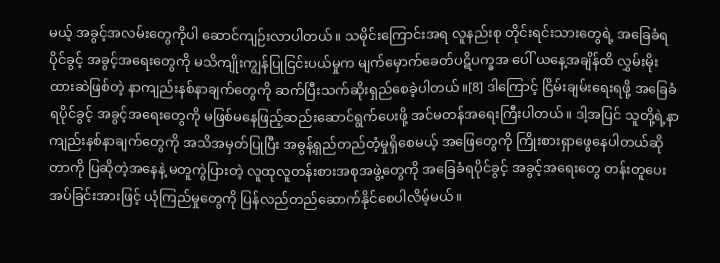မယ့် အခွင့်အလမ်းတွေကိုပါ ဆောင်ကျဉ်းလာပါတယ်။ သမိုင်းကြောင်းအရ လူနည်းစု တိုင်းရင်းသားတွေရဲ့ အခြေခံရပိုင်ခွင့် အခွင့်အရေးတွေကို မသိကျိုးကျွန်ပြုငြင်းပယ်မှုက မျက်မှောက်ခေတ်ပဋိပက္ခအ ပေါ် ယနေ့အချိန်ထိ လွှမ်းမိုးထားဆဲဖြစ်တဲ့ နာကျည်းနစ်နာချက်တွေကို ဆက်ပြီးသက်ဆိုးရှည်စေခဲ့ပါတယ်။[8] ဒါကြောင့် ငြိမ်းချမ်းရေးရဖို့ အခြေခံရပိုင်ခွင့် အခွင့်အရေးတွေကို မဖြစ်မနေဖြည့်ဆည်းဆောင်ရွက်ပေးဖို့ အင်မတန်အရေးကြီးပါတယ်။ ဒါ့အပြင် သူတို့ရဲ့နာကျည်းနစ်နာချက်တွေကို အသိအမှတ်ပြုပြီး အဓွန့်ရှည်တည်တံ့မှုရှိစေမယ့် အဖြေတွေကို ကြိုးစားရှာဖွေနေပါတယ်ဆိုတာကို ပြဆိုတဲ့အနေနဲ့ မတူကွဲပြားတဲ့ လူထုလူတန်းစားအစုအဖွဲ့တွေကို အခြေခံရပိုင်ခွင့် အခွင့်အရေးတွေ တန်းတူပေးအပ်ခြင်းအားဖြင့် ယုံကြည်မှုတွေကို ပြန်လည်တည်ဆောက်နိုင်စေပါလိမ့်မယ်။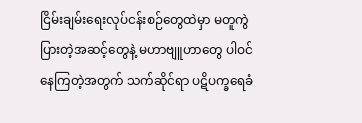ငြိမ်းချမ်းရေးလုပ်ငန်းစဉ်တွေထဲမှာ မတူကွဲပြားတဲ့အဆင့်တွေနဲ့ မဟာဗျူဟာတွေ ပါဝင်နေကြတဲ့အတွက် သက်ဆိုင်ရာ ပဋိပက္ခရေခံ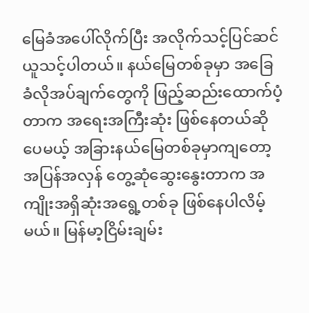မြေခံအပေါ်လိုက်ပြီး အလိုက်သင့်ပြင်ဆင်ယူသင့်ပါတယ်။ နယ်မြေတစ်ခုမှာ အခြေခံလိုအပ်ချက်တွေကို ဖြည့်ဆည်းထောက်ပံ့တာက အရေးအကြီးဆုံး ဖြစ်နေတယ်ဆိုပေမယ့် အခြားနယ်မြေတစ်ခုမှာကျတော့ အပြန်အလှန် တွေ့ဆုံဆွေးနွေးတာက အကျိုးအရှိဆုံးအရွေ့တစ်ခု ဖြစ်နေပါလိမ့်မယ်။ မြန်မာ့ငြိမ်းချမ်း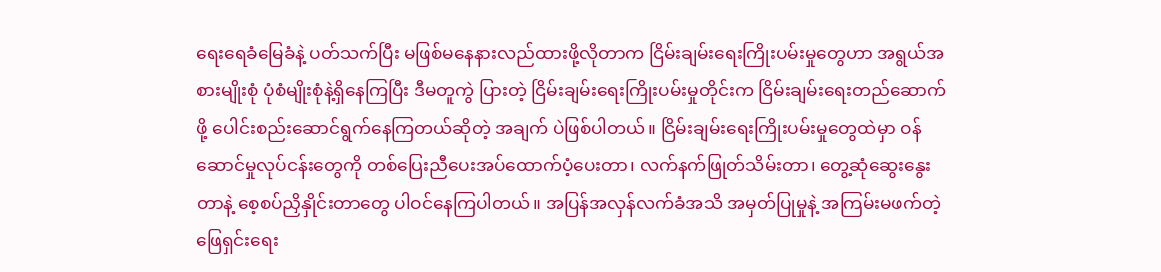ရေးရေခံမြေခံနဲ့ ပတ်သက်ပြီး မဖြစ်မနေနားလည်ထားဖို့လိုတာက ငြိမ်းချမ်းရေးကြိုးပမ်းမှုတွေဟာ အရွယ်အစားမျိုးစုံ ပုံစံမျိုးစုံနဲ့ရှိနေကြပြီး ဒီမတူကွဲ ပြားတဲ့ ငြိမ်းချမ်းရေးကြိုးပမ်းမှုတိုင်းက ငြိမ်းချမ်းရေးတည်ဆောက်ဖို့ ပေါင်းစည်းဆောင်ရွက်နေကြတယ်ဆိုတဲ့ အချက် ပဲဖြစ်ပါတယ်။ ငြိမ်းချမ်းရေးကြိုးပမ်းမှုတွေထဲမှာ ဝန်ဆောင်မှုလုပ်ငန်းတွေကို တစ်ပြေးညီပေးအပ်ထောက်ပံ့ပေးတာ၊ လက်နက်ဖြုတ်သိမ်းတာ၊ တွေ့ဆုံဆွေးနွေးတာနဲ့ စေ့စပ်ညှိနှိုင်းတာတွေ ပါဝင်နေကြပါတယ်။ အပြန်အလှန်လက်ခံအသိ အမှတ်ပြုမှုနဲ့ အကြမ်းမဖက်တဲ့ ဖြေရှင်းရေး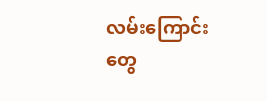လမ်းကြောင်းတွေ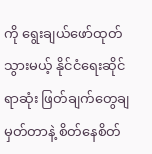ကို ရွေးချယ်ဖော်ထုတ်သွားမယ့် နိုင်ငံရေးဆိုင်ရာဆုံး ဖြတ်ချက်တွေချမှတ်တာနဲ့ စိတ်နေစိတ်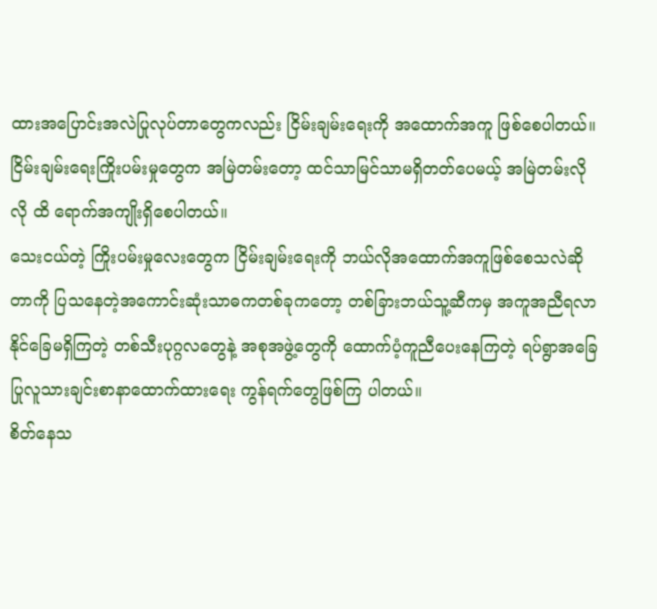ထားအပြောင်းအလဲပြုလုပ်တာတွေကလည်း ငြိမ်းချမ်းရေးကို အထောက်အကူ ဖြစ်စေပါတယ်။ ငြိမ်းချမ်းရေးကြိုးပမ်းမှုတွေက အမြဲတမ်းတော့ ထင်သာမြင်သာမရှိတတ်ပေမယ့် အမြဲတမ်းလိုလို ထိ ရောက်အကျိုးရှိစေပါတယ်။
သေးငယ်တဲ့ ကြိုးပမ်းမှုလေးတွေက ငြိမ်းချမ်းရေးကို ဘယ်လိုအထောက်အကူဖြစ်စေသလဲဆိုတာကို ပြသနေတဲ့အကောင်းဆုံးသာဓကတစ်ခုကတော့ တစ်ခြားဘယ်သူ့ဆီကမှ အကူအညီရလာနိုင်ခြေမရှိကြတဲ့ တစ်သီးပုဂ္ဂလတွေနဲ့ အစုအဖွဲ့တွေကို ထောက်ပံ့ကူညီပေးနေကြတဲ့ ရပ်ရွာအခြေပြုလူသားချင်းစာနာထောက်ထားရေး ကွန်ရက်တွေဖြစ်ကြ ပါတယ်။
စိတ်နေသ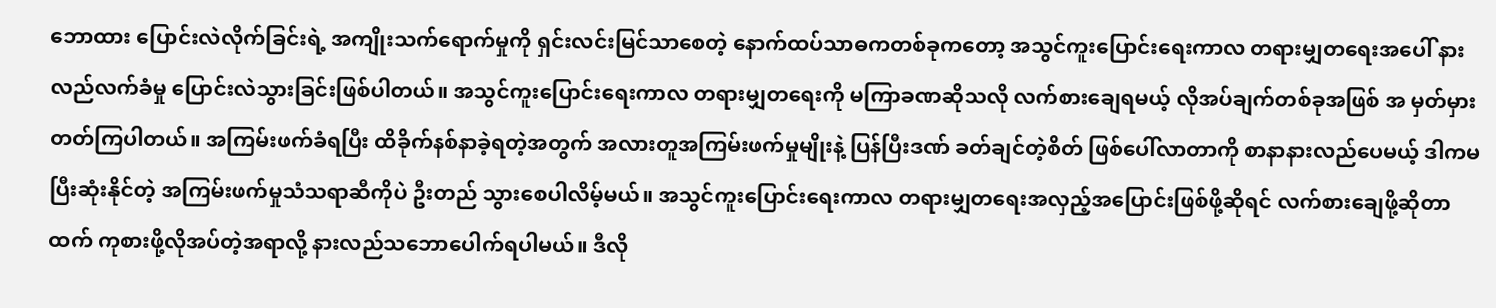ဘောထား ပြောင်းလဲလိုက်ခြင်းရဲ့ အကျိုးသက်ရောက်မှုကို ရှင်းလင်းမြင်သာစေတဲ့ နောက်ထပ်သာဓကတစ်ခုကတော့ အသွင်ကူးပြောင်းရေးကာလ တရားမျှတရေးအပေါ် နားလည်လက်ခံမှု ပြောင်းလဲသွားခြင်းဖြစ်ပါတယ်။ အသွင်ကူးပြောင်းရေးကာလ တရားမျှတရေးကို မကြာခဏဆိုသလို လက်စားချေရမယ့် လိုအပ်ချက်တစ်ခုအဖြစ် အ မှတ်မှားတတ်ကြပါတယ်။ အကြမ်းဖက်ခံရပြီး ထိခိုက်နစ်နာခဲ့ရတဲ့အတွက် အလားတူအကြမ်းဖက်မှုမျိုးနဲ့ ပြန်ပြီးဒဏ် ခတ်ချင်တဲ့စိတ် ဖြစ်ပေါ်လာတာကို စာနာနားလည်ပေမယ့် ဒါကမပြီးဆုံးနိုင်တဲ့ အကြမ်းဖက်မှုသံသရာဆီကိုပဲ ဦးတည် သွားစေပါလိမ့်မယ်။ အသွင်ကူးပြောင်းရေးကာလ တရားမျှတရေးအလှည့်အပြောင်းဖြစ်ဖို့ဆိုရင် လက်စားချေဖို့ဆိုတာ ထက် ကုစားဖို့လိုအပ်တဲ့အရာလို့ နားလည်သဘောပေါက်ရပါမယ်။ ဒီလို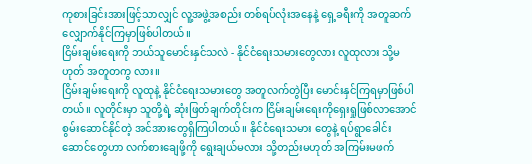ကုစားခြင်းအားဖြင့်သာလျှင် လူ့အဖွဲ့အစည်း တစ်ရပ်လုံးအနေနဲ့ ရှေ့ခရီးကို အတူဆက်လျှောက်နိုင်ကြမှာဖြစ်ပါတယ်။
ငြိမ်းချမ်းရေးကို ဘယ်သူမောင်းနှင်သလဲ - နိုင်ငံရေးသမားတွေလား လူထုလား သို့မဟုတ် အတူတကွ လား။
ငြိမ်းချမ်းရေးကို လူထုနဲ့ နိုင်ငံရေးသမားတွေ အတူလက်တွဲပြီး မောင်းနှင်ကြရမှာဖြစ်ပါတယ်။ လူတိုင်းမှာ သူတို့ရဲ့ ဆုံးဖြတ်ချက်တိုင်းက ငြိမ်းချမ်းရေးကိုရှေးရှုဖြစ်လာအောင် စွမ်းဆောင်နိုင်တဲ့ အင်အားတွေရှိကြပါတယ်။ နိုင်ငံရေးသမား တွေနဲ့ ရပ်ရွာခေါင်းဆောင်တွေဟာ လက်စားချေဖို့ကို ရွေးချယ်မလား သို့တည်းမဟုတ် အကြမ်းမဖက်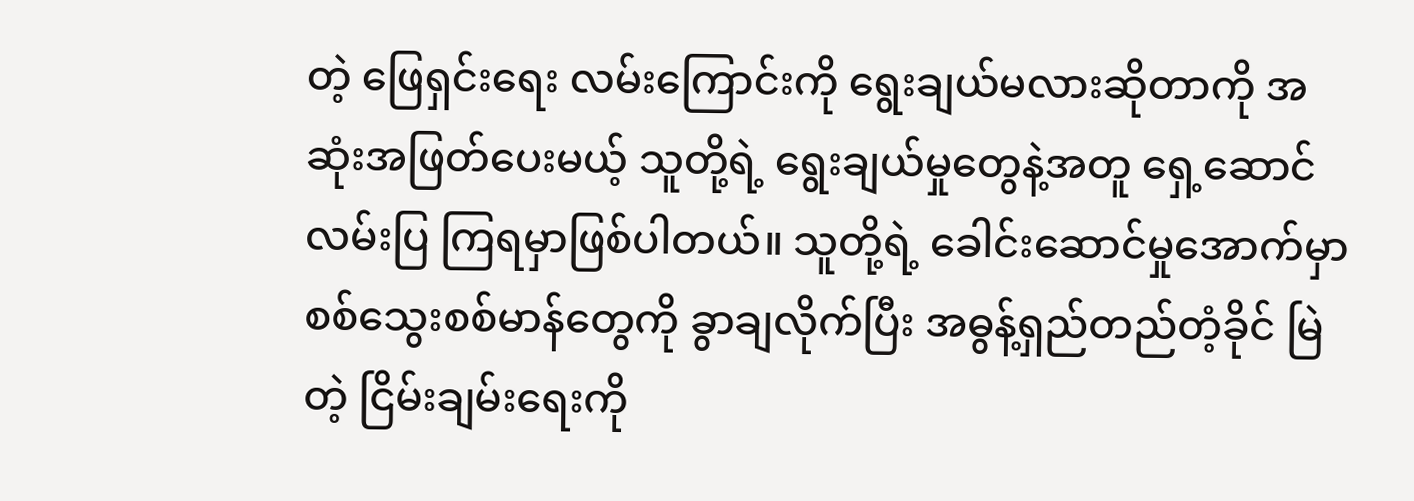တဲ့ ဖြေရှင်းရေး လမ်းကြောင်းကို ရွေးချယ်မလားဆိုတာကို အဆုံးအဖြတ်ပေးမယ့် သူတို့ရဲ့ ရွေးချယ်မှုတွေနဲ့အတူ ရှေ့ဆောင်လမ်းပြ ကြရမှာဖြစ်ပါတယ်။ သူတို့ရဲ့ ခေါင်းဆောင်မှုအောက်မှာ စစ်သွေးစစ်မာန်တွေကို ခွာချလိုက်ပြီး အဓွန့်ရှည်တည်တံ့ခိုင် မြဲတဲ့ ငြိမ်းချမ်းရေးကို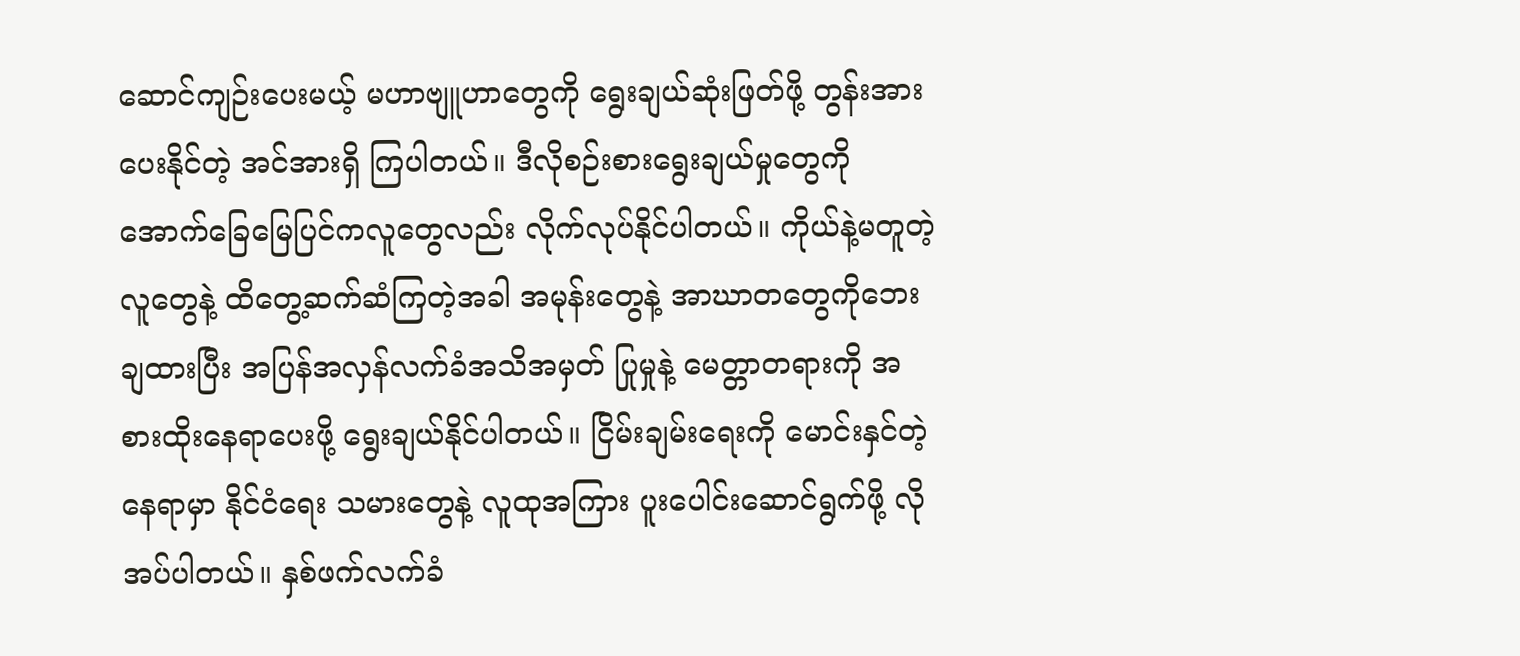ဆောင်ကျဉ်းပေးမယ့် မဟာဗျူဟာတွေကို ရွေးချယ်ဆုံးဖြတ်ဖို့ တွန်းအားပေးနိုင်တဲ့ အင်အားရှိ ကြပါတယ်။ ဒီလိုစဉ်းစားရွေးချယ်မှုတွေကို အောက်ခြေမြေပြင်ကလူတွေလည်း လိုက်လုပ်နိုင်ပါတယ်။ ကိုယ်နဲ့မတူတဲ့ လူတွေနဲ့ ထိတွေ့ဆက်ဆံကြတဲ့အခါ အမုန်းတွေနဲ့ အာဃာတတွေကိုဘေးချထားပြီး အပြန်အလှန်လက်ခံအသိအမှတ် ပြုမှုနဲ့ မေတ္တာတရားကို အစားထိုးနေရာပေးဖို့ ရွေးချယ်နိုင်ပါတယ်။ ငြိမ်းချမ်းရေးကို မောင်းနှင်တဲ့နေရာမှာ နိုင်ငံရေး သမားတွေနဲ့ လူထုအကြား ပူးပေါင်းဆောင်ရွက်ဖို့ လိုအပ်ပါတယ်။ နှစ်ဖက်လက်ခံ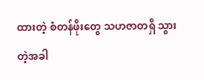ထားတဲ့ စံတန်ဖိုးတွေ သဟဇာတရှိ သွားတဲ့အခါ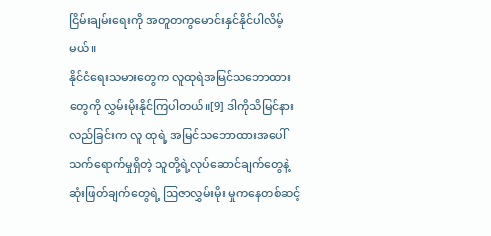ငြိမ်းချမ်းရေးကို အတူတကွမောင်းနှင်နိုင်ပါလိမ့်မယ်။
နိုင်ငံရေးသမားတွေက လူထုရဲအမြင်သဘောထားတွေကို လွှမ်းမိုးနိုင်ကြပါတယ်။[9] ဒါကိုသိမြင်နားလည်ခြင်းက လူ ထုရဲ့ အမြင်သဘောထားအပေါ် သက်ရောက်မှုရှိတဲ့ သူတို့ရဲ့လုပ်ဆောင်ချက်တွေနဲ့ ဆုံးဖြတ်ချက်တွေရဲ့ ဩဇာလွှမ်းမိုး မှုကနေတစ်ဆင့်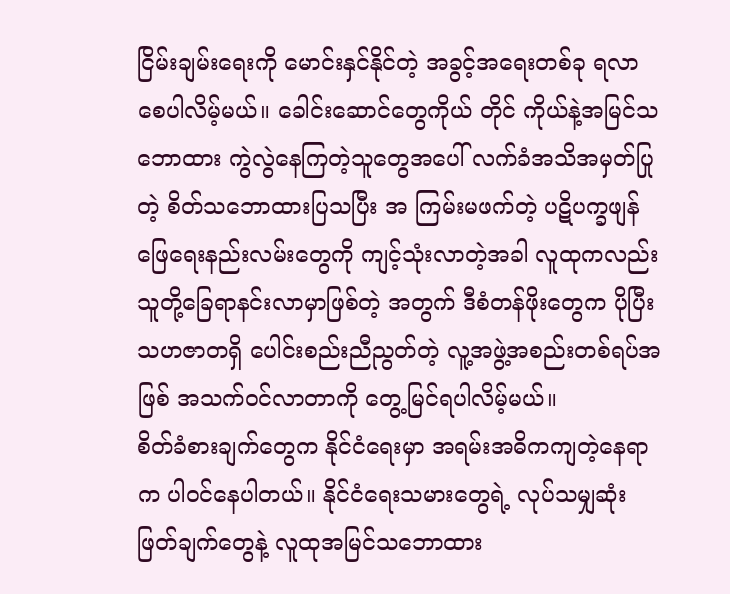ငြိမ်းချမ်းရေးကို မောင်းနှင်နိုင်တဲ့ အခွင့်အရေးတစ်ခု ရလာစေပါလိမ့်မယ်။ ခေါင်းဆောင်တွေကိုယ် တိုင် ကိုယ်နဲ့အမြင်သဘောထား ကွဲလွဲနေကြတဲ့သူတွေအပေါ် လက်ခံအသိအမှတ်ပြုတဲ့ စိတ်သဘောထားပြသပြီး အ ကြမ်းမဖက်တဲ့ ပဋိပက္ခဖျန်ဖြေရေးနည်းလမ်းတွေကို ကျင့်သုံးလာတဲ့အခါ လူထုကလည်း သူတို့ခြေရာနင်းလာမှာဖြစ်တဲ့ အတွက် ဒီစံတန်ဖိုးတွေက ပိုပြီးသဟဇာတရှိ ပေါင်းစည်းညီညွတ်တဲ့ လူ့အဖွဲ့အစည်းတစ်ရပ်အဖြစ် အသက်ဝင်လာတာကို တွေ့မြင်ရပါလိမ့်မယ်။
စိတ်ခံစားချက်တွေက နိုင်ငံရေးမှာ အရမ်းအဓိကကျတဲ့နေရာက ပါဝင်နေပါတယ်။ နိုင်ငံရေးသမားတွေရဲ့ လုပ်သမျှဆုံး ဖြတ်ချက်တွေနဲ့ လူထုအမြင်သဘောထား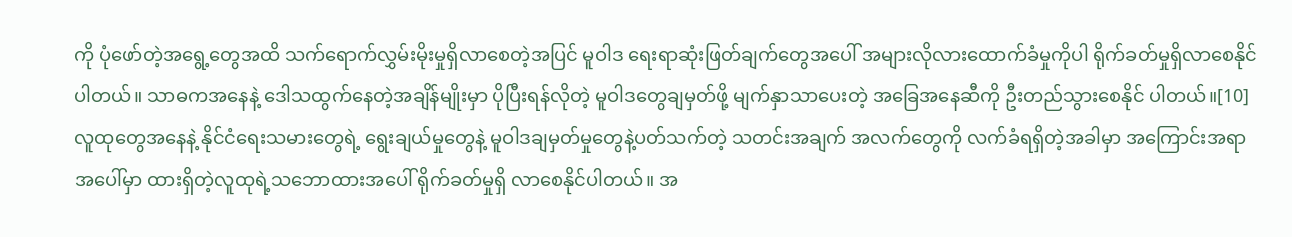ကို ပုံဖော်တဲ့အရွေ့တွေအထိ သက်ရောက်လွှမ်းမိုးမှုရှိလာစေတဲ့အပြင် မူဝါဒ ရေးရာဆုံးဖြတ်ချက်တွေအပေါ် အများလိုလားထောက်ခံမှုကိုပါ ရိုက်ခတ်မှုရှိလာစေနိုင်ပါတယ်။ သာဓကအနေနဲ့ ဒေါသထွက်နေတဲ့အချိန်မျိုးမှာ ပိုပြီးရန်လိုတဲ့ မူဝါဒတွေချမှတ်ဖို့ မျက်နှာသာပေးတဲ့ အခြေအနေဆီကို ဦးတည်သွားစေနိုင် ပါတယ်။[10] လူထုတွေအနေနဲ့ နိုင်ငံရေးသမားတွေရဲ့ ရွေးချယ်မှုတွေနဲ့ မူဝါဒချမှတ်မှုတွေနဲ့ပတ်သက်တဲ့ သတင်းအချက် အလက်တွေကို လက်ခံရရှိတဲ့အခါမှာ အကြောင်းအရာအပေါ်မှာ ထားရှိတဲ့လူထုရဲ့သဘောထားအပေါ် ရိုက်ခတ်မှုရှိ လာစေနိုင်ပါတယ်။ အ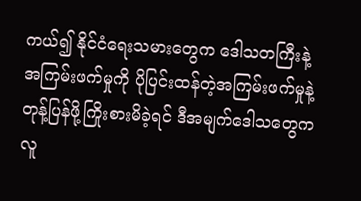ကယ်၍ နိုင်ငံရေးသမားတွေက ဒေါသတကြီးနဲ့ အကြမ်းဖက်မှုကို ပိုပြင်းထန်တဲ့အကြမ်းဖက်မှုနဲ့ တုန့်ပြန်ဖို့ကြိုးစားမိခဲ့ရင် ဒီအမျက်ဒေါသတွေက လူ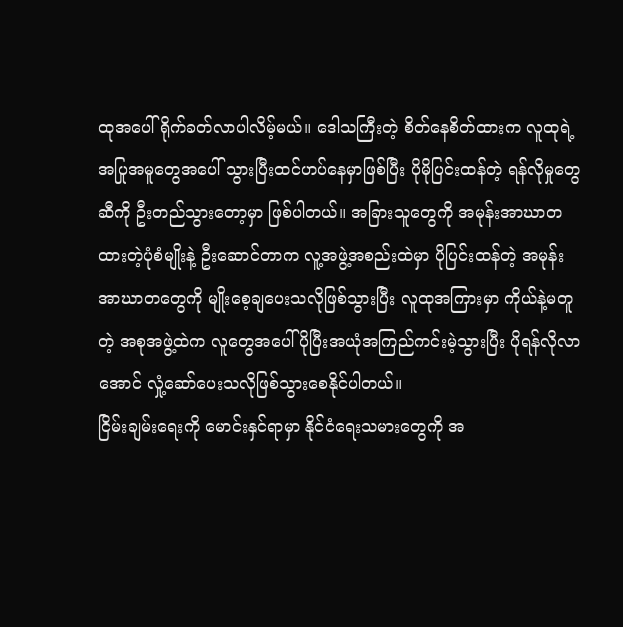ထုအပေါ်ရိုက်ခတ်လာပါလိမ့်မယ်။ ဒေါသကြီးတဲ့ စိတ်နေစိတ်ထားက လူထုရဲ့အပြုအမူတွေအပေါ် သွားပြီးထင်ဟပ်နေမှာဖြစ်ပြီး ပိုမိုပြင်းထန်တဲ့ ရန်လိုမှုတွေဆီကို ဦးတည်သွားတော့မှာ ဖြစ်ပါတယ်။ အခြားသူတွေကို အမုန်းအာဃာတထားတဲ့ပုံစံမျိုးနဲ့ ဦးဆောင်တာက လူ့အဖွဲ့အစည်းထဲမှာ ပိုပြင်းထန်တဲ့ အမုန်းအာဃာတတွေကို မျိုးစေ့ချပေးသလိုဖြစ်သွားပြီး လူထုအကြားမှာ ကိုယ်နဲ့မတူတဲ့ အစုအဖွဲ့ထဲက လူတွေအပေါ် ပိုပြီးအယုံအကြည်ကင်းမဲ့သွားပြီး ပိုရန်လိုလာအောင် လှုံ့ဆော်ပေးသလိုဖြစ်သွားစေနိုင်ပါတယ်။
ငြိမ်းချမ်းရေးကို မောင်းနှင်ရာမှာ နိုင်ငံရေးသမားတွေကို အ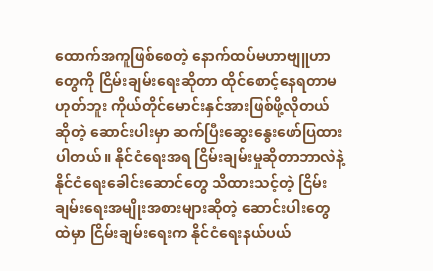ထောက်အကူဖြစ်စေတဲ့ နောက်ထပ်မဟာဗျူဟာတွေကို ငြိမ်းချမ်းရေးဆိုတာ ထိုင်စောင့်နေရတာမဟုတ်ဘူး ကိုယ်တိုင်မောင်းနှင်အားဖြစ်ဖို့လိုတယ်ဆိုတဲ့ ဆောင်းပါးမှာ ဆက်ပြီးဆွေးနွေးဖော်ပြထားပါတယ်။ နိုင်ငံရေးအရ ငြိမ်းချမ်းမှုဆိုတာဘာလဲနဲ့ နိုင်ငံရေးခေါင်းဆောင်တွေ သိထားသင့်တဲ့ ငြိမ်းချမ်းရေးအမျိုးအစားများဆိုတဲ့ ဆောင်းပါးတွေထဲမှာ ငြိမ်းချမ်းရေးက နိုင်ငံရေးနယ်ပယ်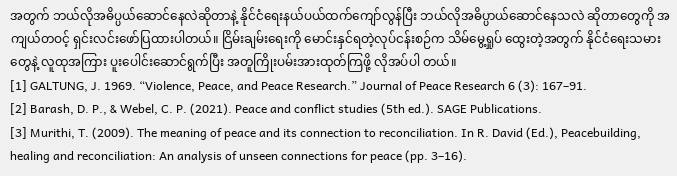အတွက် ဘယ်လိုအဓိပ္ပယ်ဆောင်နေလဲဆိုတာနဲ့ နိုင်ငံရေးနယ်ပယ်ထက်ကျော်လွန်ပြီး ဘယ်လိုအဓိပ္ပာယ်ဆောင်နေသလဲ ဆိုတာတွေကို အကျယ်တဝင့် ရှင်းလင်းဖော်ပြထားပါတယ်။ ငြိမ်းချမ်းရေးကို မောင်းနှင်ရတဲ့လုပ်ငန်းစဉ်က သိမ်မွေ့ရှုပ် ထွေးတဲ့အတွက် နိုင်ငံရေးသမားတွေနဲ့ လူထုအကြား ပူးပေါင်းဆောင်ရွက်ပြီး အတူကြိုးပမ်းအားထုတ်ကြဖို့ လိုအပ်ပါ တယ်။
[1] GALTUNG, J. 1969. “Violence, Peace, and Peace Research.” Journal of Peace Research 6 (3): 167–91.
[2] Barash, D. P., & Webel, C. P. (2021). Peace and conflict studies (5th ed.). SAGE Publications.
[3] Murithi, T. (2009). The meaning of peace and its connection to reconciliation. In R. David (Ed.), Peacebuilding, healing and reconciliation: An analysis of unseen connections for peace (pp. 3–16).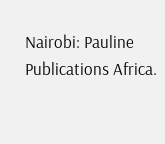Nairobi: Pauline Publications Africa.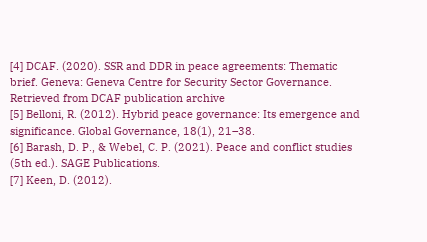[4] DCAF. (2020). SSR and DDR in peace agreements: Thematic brief. Geneva: Geneva Centre for Security Sector Governance. Retrieved from DCAF publication archive
[5] Belloni, R. (2012). Hybrid peace governance: Its emergence and significance. Global Governance, 18(1), 21–38.
[6] Barash, D. P., & Webel, C. P. (2021). Peace and conflict studies (5th ed.). SAGE Publications.
[7] Keen, D. (2012).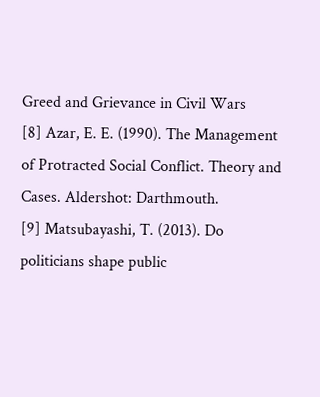Greed and Grievance in Civil Wars
[8] Azar, E. E. (1990). The Management of Protracted Social Conflict. Theory and Cases. Aldershot: Darthmouth.
[9] Matsubayashi, T. (2013). Do politicians shape public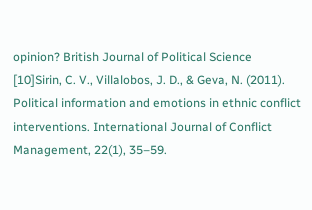opinion? British Journal of Political Science
[10]Sirin, C. V., Villalobos, J. D., & Geva, N. (2011). Political information and emotions in ethnic conflict interventions. International Journal of Conflict Management, 22(1), 35–59.